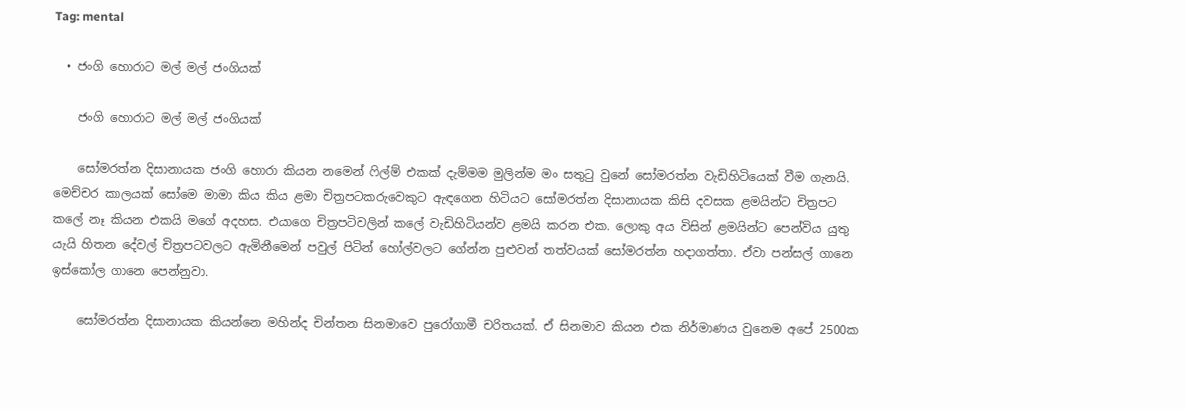Tag: mental

  • ජංගි හොරාට මල් මල් ජංගියක්

    ජංගි හොරාට මල් මල් ජංගියක්

    සෝමරත්න දිසානායක ජංගි හොරා කියන නමෙන් ෆිල්ම් එකක් දැම්මම මුලින්ම මං සතුටු වුනේ සෝමරත්න වැඩිහිටියෙක් වීම ගැනයි. මෙච්චර කාලයක් සෝමෙ මාමා කිය කිය ළමා චිත්‍රපටකරුවෙකුට ඇඳගෙන හිටියට සෝමරත්න දිසානායක කිසි දවසක ළමයින්ට චිත්‍රපට කලේ නෑ කියන එකයි මගේ අදහස. එයාගෙ චිත්‍රපටිවලින් කලේ වැඩිහිටියන්ව ළමයි කරන එක. ලොකු අය විසින් ළමයින්ට පෙන්විය යුතු යැයි හිතන දේවල් චිත්‍රපටවලට ඇමිනීමෙන් පවුල් පිටින් හෝල්වලට ගේන්න පුළුවන් තත්වයක් සෝමරත්න හදාගත්තා. ඒවා පන්සල් ගානෙ ඉස්කෝල ගානෙ පෙන්නුවා.

    සෝමරත්න දිසානායක කියන්නෙ මහින්ද චින්තන සිනමාවෙ පුරෝගාමී චරිතයක්. ඒ සිනමාව කියන එක නිර්මාණය වුනෙම අපේ 2500ක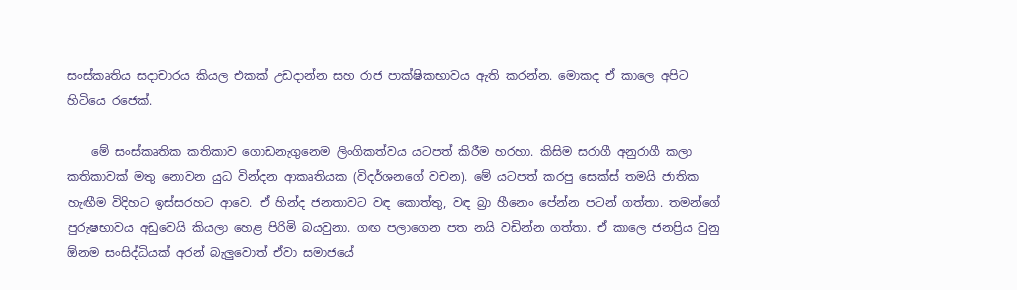සංස්කෘතිය සදාචාරය කියල එකක් උඩදාන්න සහ රාජ පාක්ෂිකභාවය ඇති කරන්න. මොකද ඒ කාලෙ අපිට හිටියෙ ර‍ජෙක්.

    මේ සංස්කෘතික කතිකාව ගොඩනැගුනෙම ලිංගිකත්වය යටපත් කිරීම හරහා. කිසිම සරාගී අනුරාගී කලා කතිකාවක් මතු නොවන යුධ වින්දන ආකෘතියක (විදර්ශනගේ වචන). මේ යටපත් කරපු සෙක්ස් තමයි ජාතික හැඟීම විදිහට ඉස්සරහට ආවෙ. ඒ හින්ද ජනතාවට වඳ කොත්තු, වඳ බ්‍රා හීනෙං පේන්න පටන් ගත්තා. තමන්ගේ පුරුෂභාවය අඩුවෙයි කියලා හෙළ පිරිමි බයවුනා. ගඟ පලාගෙන පත නයි වඩින්න ගත්තා. ඒ කාලෙ ජනප්‍රිය වුනු ඕනම සංසිද්ධියක් අරන් බැලුවොත් ඒවා සමාජයේ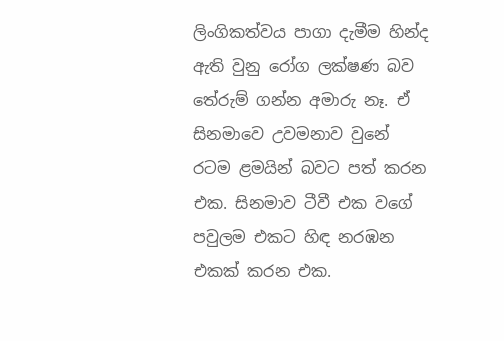ලිංගිකත්වය පාගා දැමීම හින්ද ඇති වුනු රෝග ලක්ෂණ බව තේරුම් ගන්න අමාරු නෑ. ඒ සිනමාවෙ උවමනාව වුනේ රටම ළමයින් බවට පත් කරන එක. සිනමාව ටීවී එක වගේ පවුලම එකට හිඳ නරඹන එකක් කරන එක.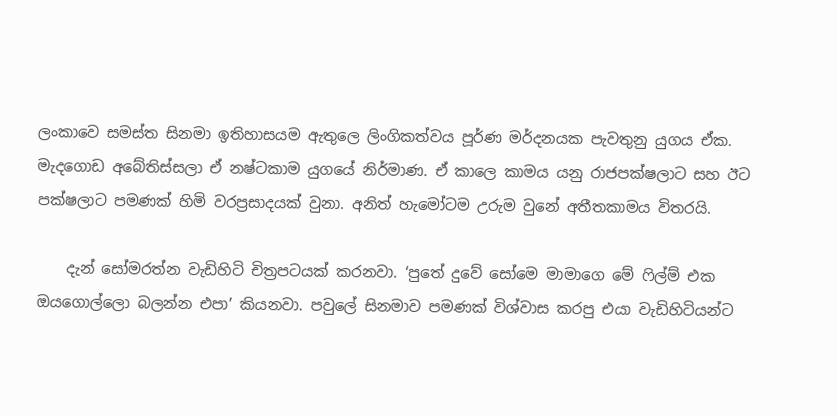ලංකාවෙ සමස්ත සිනමා ඉතිහාසයම ඇතුලෙ ලිංගිකත්වය පූර්ණ මර්දනයක පැවතුනු යුගය ඒක. මැදගොඩ අබේතිස්සලා ඒ නෂ්ටකාම යුගයේ නිර්මාණ. ඒ කාලෙ කාමය යනු රාජපක්ෂලාට සහ ඊට පක්ෂලාට පමණක් හිමි වරප්‍රසාදයක් වුනා. අනිත් හැමෝටම උරුම වුනේ අතීතකාමය විතරයි.

    දැන් සෝමරත්න වැඩිහිටි චිත්‍රපටයක් කරනවා. ‘පුතේ දුවේ සෝමෙ මාමාගෙ මේ ෆිල්ම් එක ඔයගොල්ලො බලන්න එපා’ කියනවා. පවුලේ සිනමාව පමණක් විශ්වාස කරපු එයා වැඩිහිටියන්ට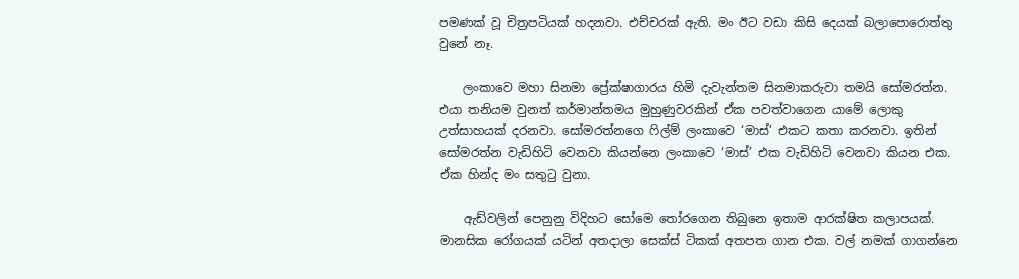පමණක් වූ චිත්‍රපටියක් හදනවා. එච්චරක් ඇති. මං ඊට වඩා කිසි දෙයක් බලාපොරොත්තු වුනේ නෑ.

    ලංකාවෙ මහා සිනමා ප්‍රේක්ෂාගාරය හිමි දැවැන්තම සිනමාකරුවා තමයි සෝමරත්න. එයා තනියම වුනත් කර්මාන්තමය මුහුණුවරකින් ඒක පවත්වාගෙන යාමේ ලොකු උත්සාහයක් දරනවා. සෝමරත්නගෙ ෆිල්ම් ලංකාවෙ ‘මාස්’ එකට කතා කරනවා. ඉතින් සෝමරත්න වැඩිහිටි වෙනවා කියන්නෙ ලංකාවෙ ‘මාස්’ එක වැඩිහිටි වෙනවා කියන එක. ඒක හින්ද මං සතුටු වුනා.

    ඇඩ්වලින් පෙනුනු විදිහට සෝමෙ තෝරගෙන තිබුනෙ ඉතාම ආරක්ෂිත කලාපයක්. මානසික රෝගයක් යටින් අතදාලා සෙක්ස් ටිකක් අතපත ගාන එක. වල් නමක් ගාගන්නෙ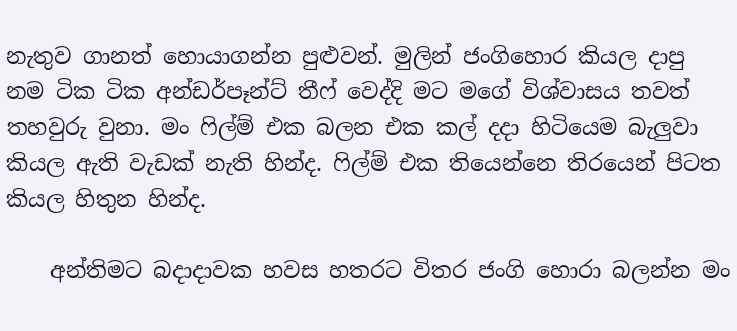නැතුව ගානත් හොයාගන්න පුළුවන්. මුලින් ජංගිහොර කියල දාපු නම ටික ටික අන්ඩර්පෑන්ට් තීෆ් වෙද්දි මට මගේ විශ්වාසය තවත් තහවුරු වුනා. මං ෆිල්ම් එක බලන එක කල් දදා හිටියෙම බැලුවා කියල ඇති වැඩක් නැති හින්ද. ෆිල්ම් එක තියෙන්නෙ තිරයෙන් පිටත කියල හිතුන හින්ද.

    අන්තිමට බදාදාවක හවස හතරට විතර ජංගි හොරා බලන්න මං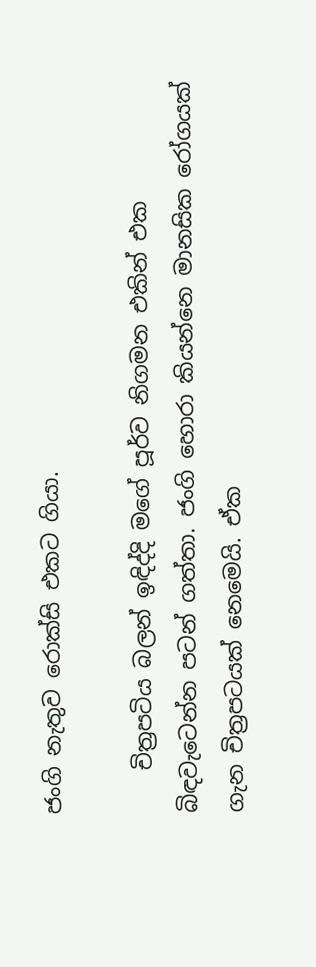ජංගි නැතුව රොක්සි එකට ගියා.

    චිත්‍රපටිය බලන් ඉඳිද්දි මගේ පූර්ව නිගමන එකින් එක බිඳවැටෙන්න පටන් ගත්තා. ජංගි හොරා කියන්නෙ මානසික රෝගයක් ගැන චිත්‍රපටයක් නෙමෙයි. ඒක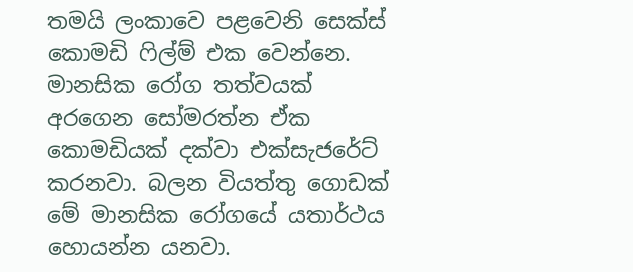තමයි ලංකාවෙ පළවෙනි සෙක්ස් කෙ‍ාමඩි ෆිල්ම් එක වෙන්නෙ. මානසික රෝග තත්වයක් අරගෙන ‍සෝමරත්න ඒක කොමඩියක් දක්වා එක්සැජරේට් කරනවා. බලන වියත්තු ගොඩක් මේ මානසික රෝගයේ යතාර්ථය හොයන්න යනවා.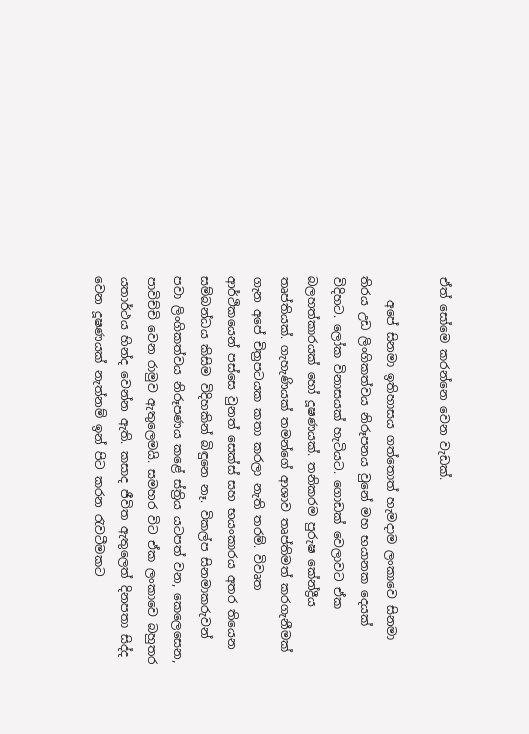ඒත් සෝමෙ කරන්නෙ වෙන වැඩක්.

    අපේ සිනමා ඉතිහාසය ගත්තොත් හැමදාම ලංකාවෙ සිනමා තිරය උඩ ලිංගිකත්වය නිරූපනය වුනේ මහ භයානක දෙයක් විදිහට. ලෝක විනාසයක් හැටියට. ගොඩක් වෙලාවට ඒක බලහත්කාරයක් හෝ දූෂණයක්. තනිකරම පුරුෂ කේන්ද්‍රීය තෘප්තියක්. ගැහැණියක් තමන්ගේ ආශාව තෘප්තිමත් කරගැනීමක් ගැන අපේ චිත්‍රපටයක කතා කරලා නැති තරම්. විවෘත ආර්ථිකයෙන් පස්සෙ වුනත් සෙක්ස් සහ භයංකාරය අතර තියෙන සම්බන්ධය කිසිම විදිහකින් බිඳුනෙ නෑ. විකල්ප සිනමාකරුවන් පවා ලිංගිකත්වය නිරූපණය කළේ ස්ත්‍රිය යටපත් වන, කෙලෙසෙන, පාවිච්චි වෙන රාමුව ඇතුලෙමයි. සමහර විට ඒක ලංකාවෙ බහුතර යතාර්ථය හින්ද වෙන්න ඇති. කසාද ජීවිත ඇතුලෙත් දිනපතා සිද්ද වෙන දූෂණයක් නැත්නම් ඉන් පිට කරන රැවටීමකට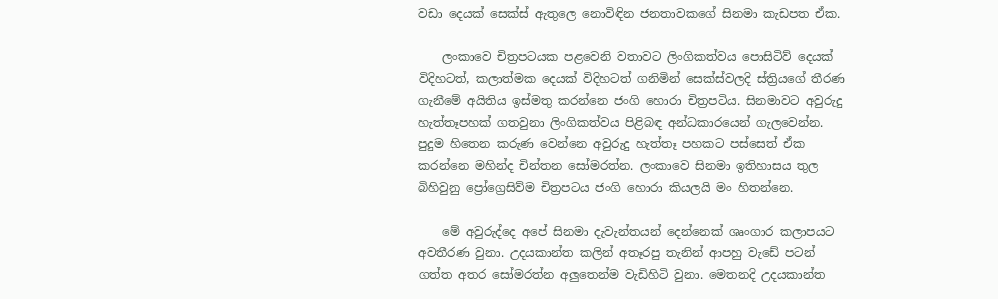වඩා ‍දෙයක් සෙක්ස් ඇතුලෙ නොවිඳින ජනතාවකගේ සිනමා කැඩපත ඒක.

    ලංකාවෙ චිත්‍රපටයක පළවෙනි වතාවට ලිංගිකත්වය පොසිටිව් දෙයක් විදිහටත්, කලාත්මක දෙයක් විදිහටත් ගනිමින් සෙක්ස්වලදි ස්ත්‍රියගේ තීරණ ගැනීමේ අයිතිය ඉස්මතු කරන්නෙ ජංගි හොරා චිත්‍රපටිය. සිනමාවට අවුරුදු හැත්තෑපහක් ගතවුනා ලිංගිකත්වය පිළිබඳ අන්ධකාරයෙන් ගැලවෙන්න. පුදුම හිතෙන කරුණ වෙන්නෙ අවුරුදු හැත්තෑ පහකට පස්සෙත් ඒක කරන්නෙ මහින්ද චින්තන සෝමරත්න. ලංකාවෙ සිනමා ඉතිහාසය තුල බිහිවුනු ප්‍රෝග්‍රෙසිව්ම චිත්‍රපටය ජංගි හොරා කියලයි මං හිතන්නෙ.

    මේ අවුරුද්දෙ අපේ සිනමා දැවැන්තයන් දෙන්නෙක් ශෘංගාර කලාපයට අවතීරණ වුනා. උදයකාන්ත කලින් අතෑරපු තැනින් ආපහු වැඩේ පටන් ගත්ත අතර සෝමරත්න අලුතෙන්ම වැඩිහිටි වුනා. මෙතනදි උදයකාන්ත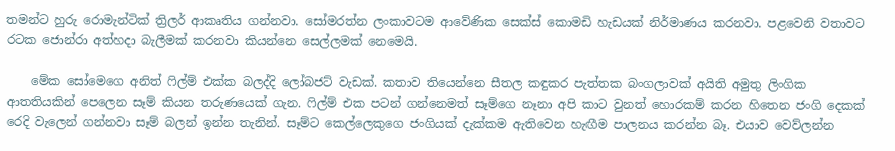තමන්ට හුරු රොමැන්ටික් ත්‍රිලර් ආකෘතිය ගන්නවා. සෝමරත්න ලංකාවටම ආවේණික සෙක්ස් කොමඩි හැඩයක් නිර්මාණය කරනවා. පළවෙනි වතාවට රටක ජොන්රා අත්හදා බැලීමක් කරනවා කියන්නෙ සෙල්ලමක් නෙමෙයි.

    මේක සෝමෙගෙ අනිත් ෆිල්ම් එක්ක බලද්දි ලෝබජට් වැඩක්. කතාව තියෙන්නෙ සීතල කඳුකර පැත්තක බංගලාවක් අයිති අමුතු ලිංගික ආතතියකින් පෙලෙන සෑම් කියන තරුණයෙක් ගැන. ෆිල්ම් එක පටන් ගන්නෙමත් සෑම්ගෙ නෑනා අපි කාට වුනත් හොරකම් කරන හිතෙන ජංගි දෙකක් රෙදි වැලෙන් ගන්නවා සෑම් බලන් ඉන්න තැනින්. සෑම්ට කෙල්ලෙකුගෙ ජංගියක් දැක්කම ඇතිවෙන හැඟීම පාලනය කරන්න බෑ. එයාව වෙව්ලන්න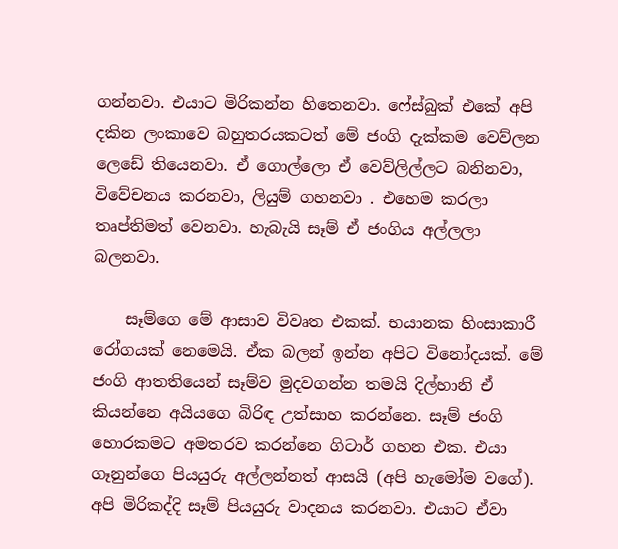ගන්නවා. එයාට මිරිකන්න හිතෙනවා. ෆේස්බුක් එකේ අපි දකින ලංකාවෙ බහුතරයකටත් මේ ජංගි දැක්කම වෙව්ලන ලෙඩේ තියෙනවා. ඒ ගොල්ලො ඒ වෙව්ලිල්ලට බනිනවා, විවේචනය කරනවා, ලියුම් ගහනවා . එහෙම කරලා තෘප්තිමත් වෙනවා. හැබැයි සෑම් ඒ ජංගිය අල්ලලා බලනවා.

    සෑම්ගෙ මේ ආසාව විවෘත එකක්. භයානක හිංසාකාරී රෝගයක් නෙමෙයි. ඒක බලන් ඉන්න අපිට විනෝදයක්. මේ ජංගි ආතතියෙන් සෑම්ව මුදවගන්න තමයි දිල්හානි ඒ කියන්නෙ අයියගෙ බිරිඳ උත්සාහ කරන්නෙ. සෑම් ජංගි හොරකමට අමතරව කරන්නෙ ගිටාර් ගහන එක. එයා ගෑනුන්ගෙ පියයුරු අල්ලන්නත් ආසයි (අපි හැමෝම වගේ). අපි මිරිකද්දි සෑම් පියයුරු වාදනය කරනවා. එයාට ඒවා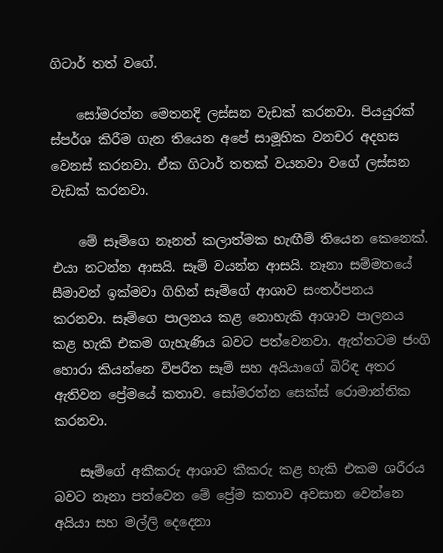ගිටාර් තත් වගේ.

    සෝමරත්න මෙතනදි ලස්සන වැඩක් කරනවා. පියයුරක් ස්පර්ශ කිරීම ගැන තියෙන අපේ සාමූහික වනචර අදහස වෙනස් කරනවා. ඒක ගිටාර් තතක් වයනවා වගේ ලස්සන වැඩක් කරනවා.

    මේ සෑම්ගෙ නෑනත් කලාත්මක හැඟීම් තියෙන කෙනෙක්. එයා නටන්න ආසයි. සෑම් වයන්න ආසයි. නෑනා සම්මතයේ සීමාවන් ඉක්මවා ගිහින් සෑම්ගේ ආශාව සංතර්පනය කරනවා. සෑම්ගෙ පාලනය කළ නොහැකි ආශාව පාලනය කළ හැකි එකම ගැහැණිය බවට පත්වෙනවා. ඇත්තටම ජංගි හොරා කියන්නෙ විපරීත සෑම් සහ අයියාගේ බිරිඳ අතර ඇතිවන ප්‍රේමයේ කතාව. සෝමරත්න සෙක්ස් රොමාන්තික කරනවා.

    සෑම්ගේ අකීකරු ආශාව කීකරු කළ හැකි එකම ශරීරය බවට නෑනා පත්වෙන මේ ප්‍රේම කතාව අවසාන වෙන්නෙ අයියා සහ මල්ලි දෙදෙනා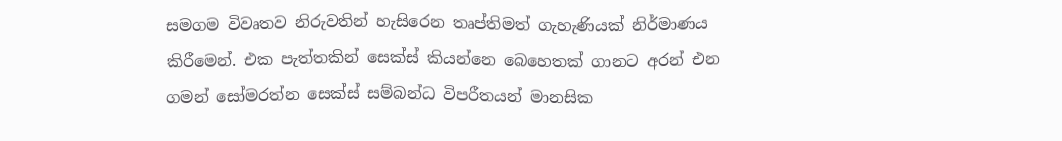සමගම විවෘතව නිරුවතින් හැසිරෙන තෘප්තිමත් ගැහැණියක් නිර්මාණය කිරීමෙන්. එක පැත්තකින් සෙක්ස් කියන්නෙ බෙහෙතක් ගානට අරන් එන ගමන් සෝමරත්න සෙක්ස් සම්බන්ධ විපරීතයන් මානසික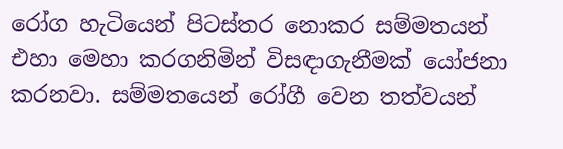රෝග හැටියෙන් පිටස්තර නොකර සම්මතයන් එහා මෙහා කරගනිමින් විසඳාගැනීමක් යෝජනා කරනවා. සම්මතයෙන් රෝගී වෙන තත්වයන්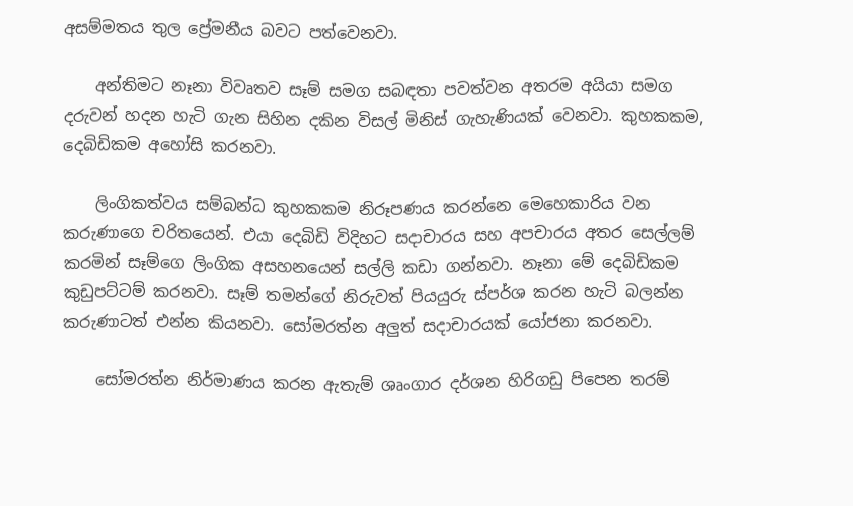අසම්මතය තුල ප්‍රේමනීය බවට පත්වෙනවා.

    අන්තිමට නෑනා විවෘතව සෑම් සමග සබඳතා පවත්වන අතරම අයියා සමග දරුවන් හදන හැටි ගැන සිහින දකින විසල් මිනිස් ගැහැණියක් වෙනවා. කුහකකම, දෙබිඩිකම අහෝසි කරනවා.

    ලිංගිකත්වය සම්බන්ධ කුහකකම නිරූපණය කරන්නෙ මෙහෙකාරිය වන කරුණාගෙ චරිතයෙන්. එයා දෙබිඩි විදිහට සදාචාරය සහ අපචාරය අතර සෙල්ලම් කරමින් සෑම්ගෙ ලිංගික අසහනයෙන් සල්ලි කඩා ගන්නවා. නෑනා මේ දෙබිඩිකම කුඩුපට්ටම් කරනවා. සෑම් තමන්ගේ නිරුවත් පියයුරු ස්පර්ශ කරන හැටි බලන්න කරුණාටත් එන්න කියනවා. සෝමරත්න අලුත් සදාචාරයක් යෝජනා කරනවා.

    සෝමරත්න නිර්මාණය කරන ඇතැම් ශෘංගාර දර්ශන හිරිගඩු පිපෙන තරම්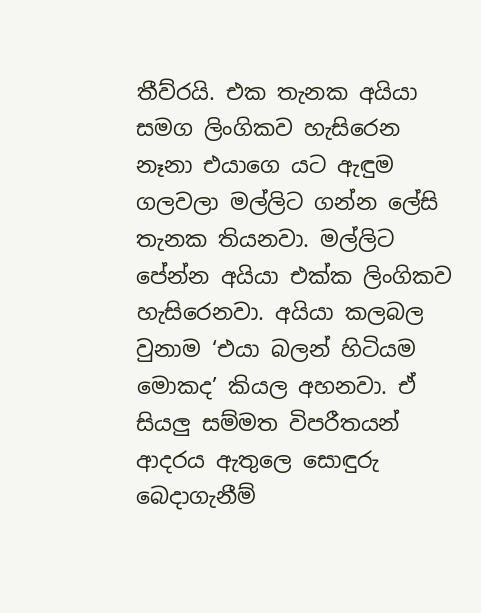තීව්රයි. එක තැනක අයියා සමග ලිංගිකව හැසිරෙන නෑනා එයාගෙ යට ඇඳුම ගලවලා මල්ලිට ගන්න ලේසි තැනක තියනවා. මල්ලිට පේන්න අයියා එක්ක ලිංගිකව හැසිරෙනවා. අයියා කලබල වුනාම ‘එයා බලන් හිටියම මොකද’ කියල අහනවා. ඒ සියලු සම්මත විපරීතයන් ආදරය ඇතුලෙ සොඳුරු බෙදාගැනීම්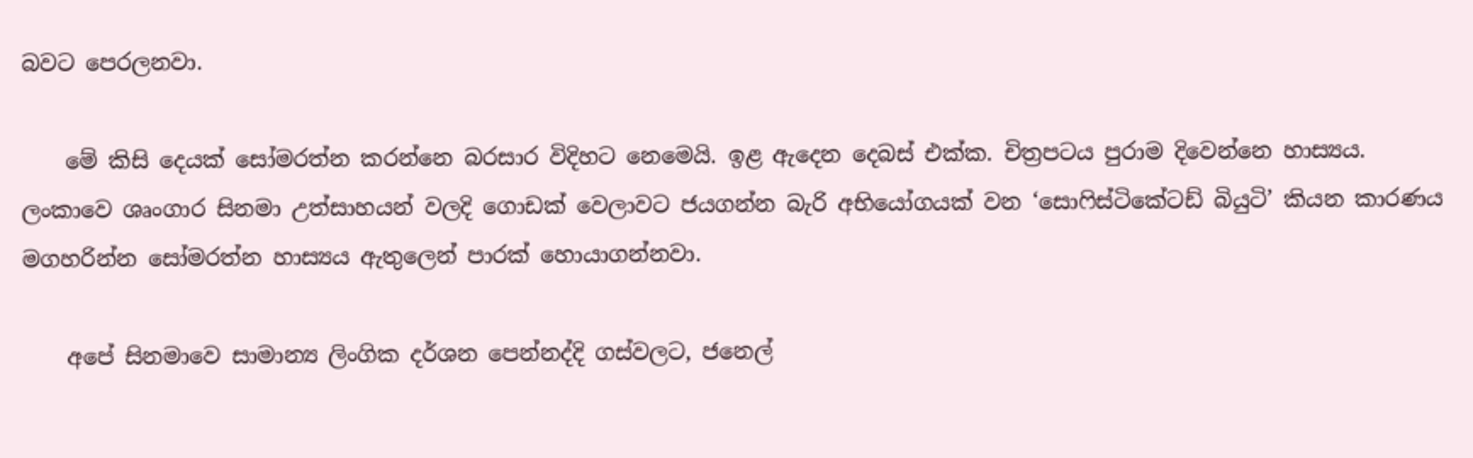බවට පෙරලනවා.

    මේ කිසි දෙයක් සෝමරත්න කරන්නෙ බරසාර විදිහට නෙමෙයි. ඉළ ඇදෙන දෙබස් එක්ක. චිත්‍රපටය පුරාම දිවෙන්නෙ හාස්‍යය. ලංකාවෙ ශෘංගාර සිනමා උත්සාහයන් වලදි ගොඩක් වෙලාවට ජයගන්න බැරි අභියෝගයක් වන ‘සොෆිස්ටිකේටඩ් බියුටි’ කියන කාරණය මගහරින්න සෝමරත්න හාස්‍යය ඇතුලෙන් පාරක් හොයාගන්නවා.

    අපේ සිනමාවෙ සාමාන්‍ය ලිංගික දර්ශන පෙන්නද්දි ගස්වලට, ජනෙල්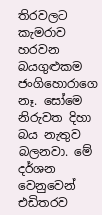තිරවලට කැමරාව හරවන බයගුළුකම ජංගිහොරාගෙ නෑ. සෝමෙ නිරුවත දිහා බය නැතුව බලනවා. මේ දර්ශන වෙනුවෙන් එඩිතරව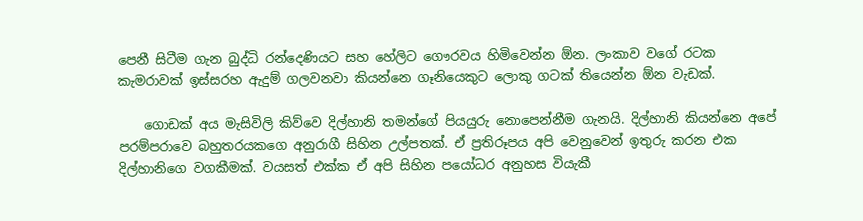පෙනී සිටීම ගැන බුද්ධි රන්දෙණියට සහ හේලිට ගෞරවය හිමිවෙන්න ඕන. ලංකාව වගේ රටක කැමරාවක් ඉස්සරහ ඇදුම් ගලවනවා කියන්නෙ ගෑනියෙකුට ලොකු ගටක් තියෙන්න ඕන වැඩක්.

    ගොඩක් අය මැසිවිලි කිව්වෙ දිල්හානි තමන්ගේ පියයුරු නොපෙන්නීම ගැනයි. දිල්හානි කියන්නෙ අපේ පරම්පරාවෙ බහුතරයකගෙ අනුරාගී සිහින උල්පතක්. ඒ ප්‍රතිරූපය අපි වෙනුවෙන් ඉතුරු කරන එක දිල්හානිගෙ වගකීමක්. වයසත් එක්ක ඒ අපි සිහින පයෝධර අනුහස වියැකී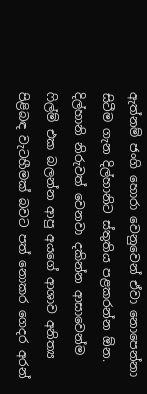ඇත්නම් ජංගි හොරා වෙනුවෙන් ඒවා නොපෙන්නා සිටීම ගැන දිල්හානිට ස්තුතිය පළකරන්න ඕන. දිල්හානි නිරුවත් වෙනවා දකින්න ආසාවෙන්ම ෆිල්ම් එක බලන්න ආපු අයගේ ආශාව අනිත්‍ය පිළිබඳ වැටහීමක් බවට පත් නොකර ගෙදර අරන්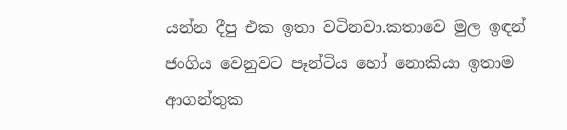යන්න දීපු එක ඉතා වටිනවා.කතාවෙ මුල ඉඳන් ජංගිය වෙනුවට පෑන්ටිය හෝ නොකියා ඉතාම ආගන්තුක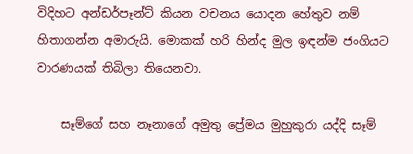විදිහට අන්ඩර්පෑන්ට් කියන වචනය යොදන හේතුව නම් හිතාගන්න අමාරුයි. මොකක් හරි හින්ද මුල ඉඳන්ම ජංගියට වාරණයක් තිබිලා තියෙනවා.

    සෑම්ගේ සහ නෑනාගේ අමුතු ප්‍රේමය මුහුකුරා යද්දි සෑම්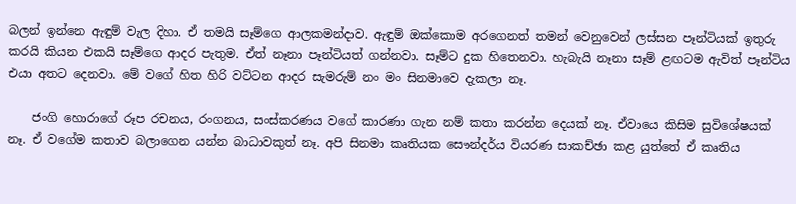බලන් ඉන්නෙ ඇඳුම් වැල දිහා. ඒ තමයි සෑම්ගෙ ආලකමන්දාව. ඇඳුම් ඔක්කොම අරගෙනත් තමන් වෙනුවෙන් ලස්සන පෑන්ටියක් ඉතුරු කරයි කියන එකයි සෑම්ගෙ ආදර පැතුම. ඒත් නෑනා පෑන්ටියත් ගන්නවා. සෑම්ට දුක හිතෙනවා. හැබැයි නෑනා සෑම් ළඟටම ඇවිත් පෑන්ටිය එයා අතට දෙනවා. මේ වගේ හිත හිරි වට්ටන ආදර සැමරුම් නං මං සිනමාවෙ දැකලා නෑ.

    ජංගි හොරාගේ රූප රචනය, රංගනය, සංස්කරණය වගේ කාරණා ගැන නම් කතා කරන්න දෙයක් නෑ. ඒවායෙ කිසිම සුවිශේෂයක් නෑ. ඒ වගේම කතාව බලාගෙන යන්න බාධාවකුත් නෑ. අපි සිනමා කෘතියක සෞන්දර්ය වියරණ සාකච්ඡා කළ යුත්තේ ඒ කෘතිය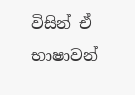විසින් ‍ඒ භාෂාවන්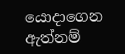යොදාගෙන ඇත්නම්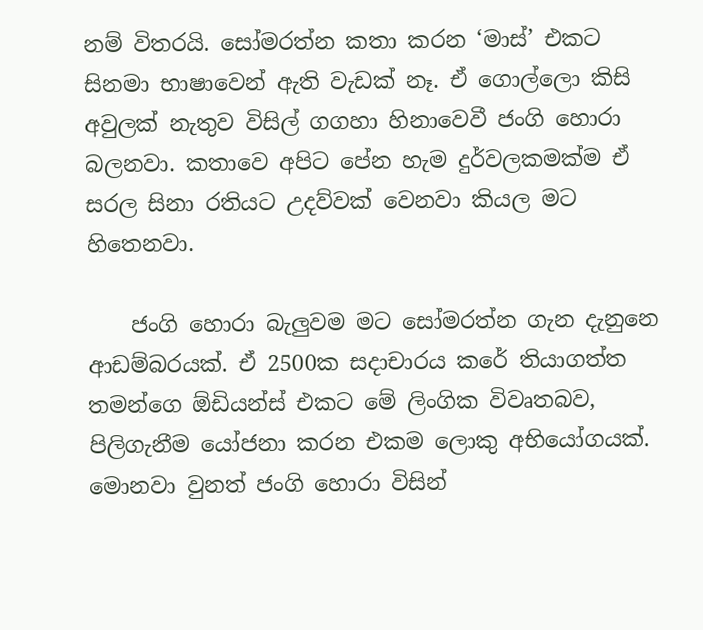නම් විතරයි. සෝමරත්න කතා කරන ‘මාස්’ එකට සිනමා භාෂාවෙන් ඇති වැඩක් නෑ. ඒ ගොල්ලො කිසි අවුලක් නැතුව විසිල් ගගහා හිනාවෙවී ජංගි හොරා බලනවා. කතාවෙ අපිට පේන හැම දුර්වලකමක්ම ඒ සරල සිනා රතියට උදව්වක් වෙනවා කියල මට හිතෙනවා.

    ජංගි හොරා බැලුවම මට සෝමරත්න ගැන දැනුනෙ ආඩම්බරයක්. ඒ 2500ක සදාචාරය කරේ තියාගත්ත තමන්ගෙ ඕඩියන්ස් එකට මේ ලිංගික විවෘතබව, පිලිගැනීම යෝජනා කරන එකම ලොකු අභියෝගයක්. මොනවා වුනත් ජංගි හොරා විසින්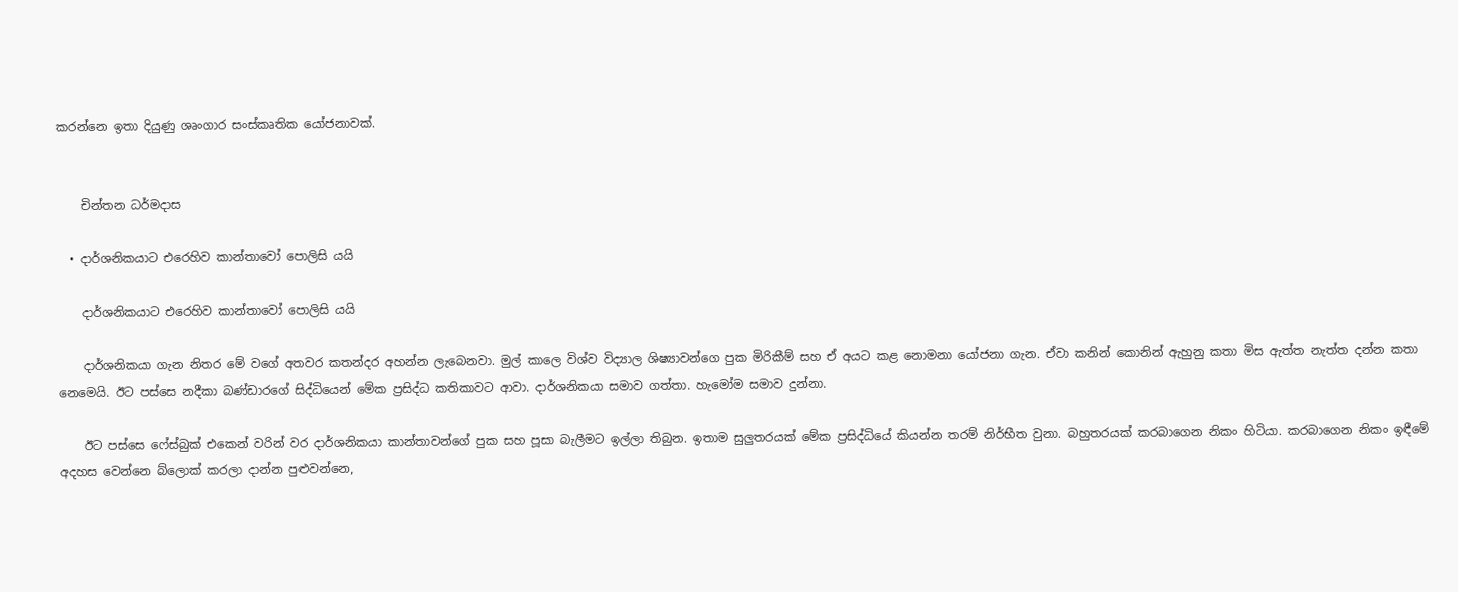කරන්නෙ ඉතා දියුණු ශෘංගාර සංස්කෘතික යෝජනාවක්.


    චින්තන ධර්මදාස

  • දාර්ශනිකයාට එරෙහිව කාන්තාවෝ පොලිසි යයි

    දාර්ශනිකයාට එරෙහිව කාන්තාවෝ පොලිසි යයි

    දාර්ශනිකයා ගැන නිතර මේ වගේ අතවර කතන්දර අහන්න ලැබෙනවා. මුල් කාලෙ විශ්ව විද්‍යාල ශිෂ්‍යාවන්ගෙ පුක මිරිකීම් සහ ඒ අයට කළ නොමනා යෝජනා ගැන. ඒවා කනින් කොනින් ඇහුනු කතා මිස ඇත්ත නැත්ත දන්න කතා නෙමෙයි. ඊට පස්සෙ නදීකා බණ්ඩාරගේ සිද්ධියෙන් මේක ප්‍රසිද්ධ කතිකාවට ආවා. දාර්ශනිකයා සමාව ගත්තා. හැමෝම සමාව දුන්නා.

    ඊට පස්සෙ ‍ෆේස්බුක් එකෙන් වරින් වර දාර්ශනිකයා කාන්තාවන්ගේ පුක සහ පූසා බැලීමට ඉල්ලා තිබුන. ඉතාම සුලුතරයක් මේක ප්‍රසිද්ධියේ කියන්න තරම් නිර්භීත වුනා. බහුතරයක් කරබාගෙන නිකං හිටියා. කරබාගෙන නිකං ඉඳීමේ අදහස වෙන්නෙ බ්ලොක් කරලා දාන්න පුළුවන්නෙ,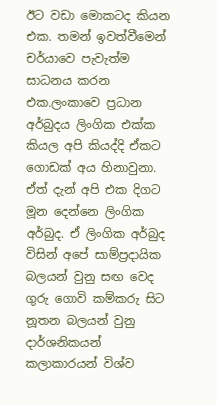ඊට වඩා මොකටද කියන එක. තමන් ඉවත්වීමෙන් චර්යාවෙ පැවැත්ම සාධනය කරන එක.ලංකාවෙ ප්‍රධාන අර්බුදය ලිංගික එක්ක කියල අපි කියද්දි ඒකට ගොඩක් අය හිනාවුනා. ඒත් දැන් අපි එක දිගට මූන දෙන්නෙ ලිංගික අර්බුද. ඒ ලිංගික අර්බුද විසින් අපේ සාම්ප්‍රදායික බලයන් වුනු සඟ වෙද ගුරු ගොවි කම්කරු සිට නූතන බලයන් වුනු දාර්ශනිකයන් කලාකාරයන් විශ්ව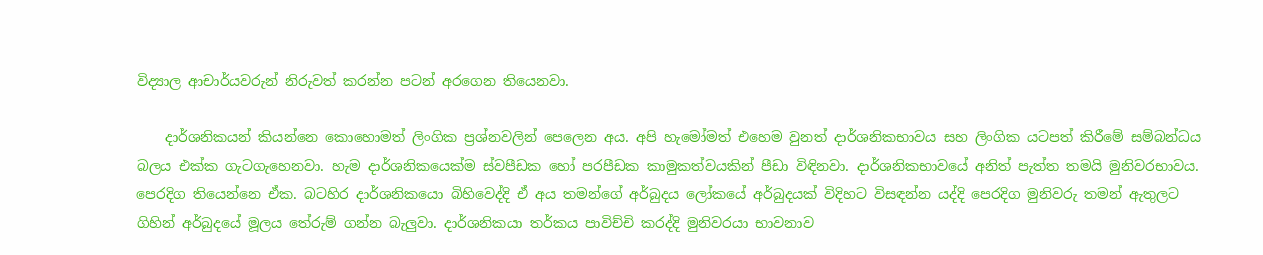විද්‍යාල ආචාර්යවරුන් නිරුවත් කරන්න පටන් අරගෙන තියෙනවා.

    දාර්ශනිකයන් කියන්නෙ කොහොමත් ලිංගික ප්‍රශ්නවලින් පෙලෙන අය. අපි හැමෝමත් එහෙම වුනත් දාර්ශනිකභාවය සහ ලිංගික යටපත් කිරීමේ සම්බන්ධය බලය එක්ක ගැටගැහෙනවා. හැම දාර්ශනිකයෙක්ම ස්වපීඩක හෝ පරපීඩක කාමුකත්වයකින් පීඩා විඳිනවා. දාර්ශනිකභාවයේ අනිත් පැත්ත තමයි මුනිවරභාවය. පෙරදිග තියෙන්නෙ ඒක. බටහිර දාර්ශනිකයො බිහිවෙද්දි ඒ අය තමන්ගේ අර්බුදය ලෝකයේ අර්බුදයක් විදිහට විසඳන්න යද්දි පෙරදිග මුනිවරු තමන් ඇතුලට ගිහින් අර්බුදයේ මූලය තේරුම් ගන්න බැලුවා. දාර්ශනිකයා තර්කය පාවිච්චි කරද්දි මුනිවරයා භාවනාව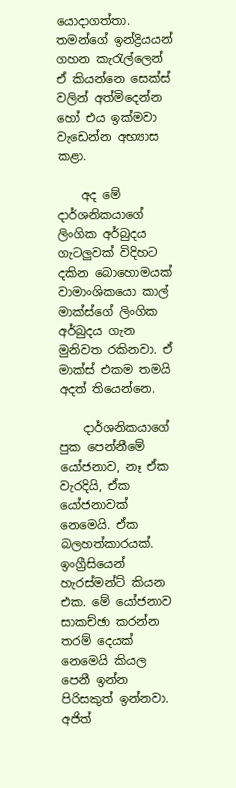යොදාගත්තා. තමන්ගේ ඉන්ද්‍රියයන් ගහන කැරැල්ලෙන් ඒ කියන්නෙ සෙක්ස් වලින් අත්මිදෙන්න හෝ එය ඉක්මවා වැඩෙන්න අභ්‍යාස කළා.

    අද මේ දාර්ශනිකයාගේ ලිංගික අර්බුදය ගැටලුවක් විදිහට දකින බොහොමයක් වාමාංශිකයො කාල් මාක්ස්ගේ ලිංගික අර්බුදය ගැන මුනිවත රකිනවා. ඒ මාක්ස් එකම තමයි අදත් තියෙන්නෙ.

    දාර්ශනිකයාගේ පුක පෙන්නීමේ යෝජනාව, නෑ ඒක වැරදියි, ඒක යෝජනාවක් නෙමෙයි. ඒක බලහත්කාරයක්. ඉංග්‍රීසියෙන් හැරස්මන්ට් කියන එක. මේ යෝජනාව සාකච්ඡා කරන්න තරම් දෙයක් නෙමෙයි කියල පෙනී ඉන්න පිරිසකුත් ඉන්නවා. අජිත්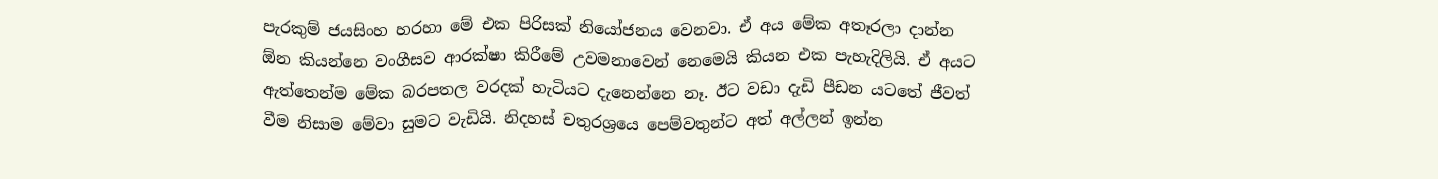පැරකුම් ජයසිංහ හරහා මේ එක පිරිසක් නියෝජනය වෙනවා. ඒ අය මේක අතෑරලා දාන්න ඕන කියන්නෙ වංගීසව ආරක්ෂා කිරීමේ උවමනාවෙන් නෙමෙයි කියන එක පැහැදිලියි. ඒ අයට ඇත්තෙන්ම මේක බරපතල වරදක් හැටියට දැනෙන්නෙ නෑ. ඊට වඩා දැඩි පීඩන යටතේ ජීවත් වීම නිසාම මේවා සුමට වැඩියි. නිදහස් චතුරශ්‍රයෙ පෙම්වතුන්ට අත් අල්ලන් ඉන්න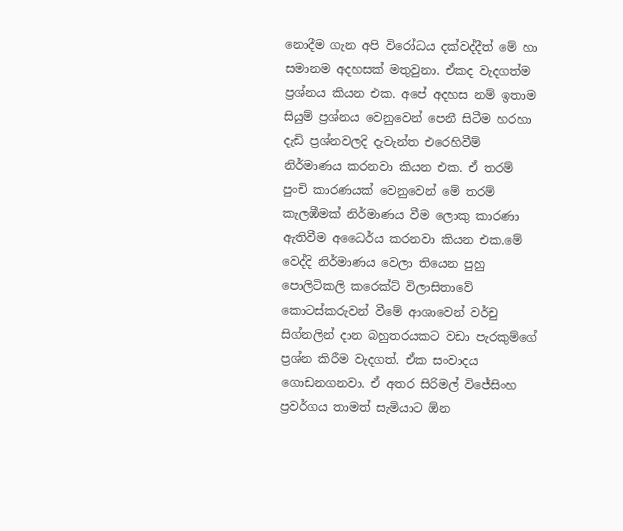නොදීම ගැන අපි විරෝධය දක්වද්දීත් මේ හා සමානම අදහසක් මතුවුනා. ඒකද වැදගත්ම ප්‍රශ්නය කියන එක. අපේ අදහස නම් ඉතාම සියුම් ප්‍රශ්නය වෙනුවෙන් පෙනී සිටීම හරහා දැඩි ප්‍රශ්නවලදි දැවැන්ත එරෙහිවීම් නිර්මාණය කරනවා කියන එක. ඒ තරම් පුංචි කාරණයක් වෙනුවෙන් මේ තරම් කැලඹීමක් නිර්මාණය වීම ලොකු කාරණා ඇතිවීම අධෛර්ය කරනවා කියන එක.මේ වෙද්දි නිර්මාණය වෙලා තියෙන පුහු පොලිටිකලි කරෙක්ට් විලාසිතාවේ කොටස්කරුවන් වීමේ ආශාවෙන් වර්චු සිග්නලින් දාන බහුතරයකට වඩා පැරකුම්ගේ ප්‍රශ්න කිරීම වැදගත්. ඒක සංවාදය ගොඩනගනවා. ඒ අතර සිරිමල් විජේසිංහ ප්‍රවර්ගය තාමත් සැමියාට ඕන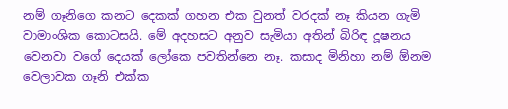නම් ගෑනිගෙ කනට දෙකක් ගහන එක වුනත් වරදක් නෑ කියන ගැමි වාමාංශික කොටසයි. මේ අදහසට අනුව සැමියා අතින් බිරිඳ දූෂනය වෙනවා වගේ දෙයක් ලෝකෙ පවතින්නෙ නෑ. කසාද මිනිහා නම් ඕනම වෙලාවක ගෑනි එක්ක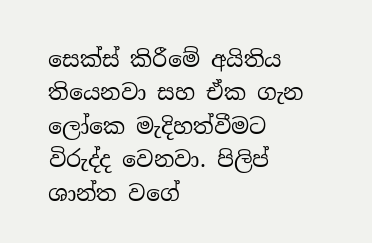සෙක්ස් කිරීමේ අයිතිය තියෙනවා සහ ඒක ගැන ලෝකෙ මැදිහත්වීමට විරුද්ද වෙනවා. පිලිප් ශාන්ත වගේ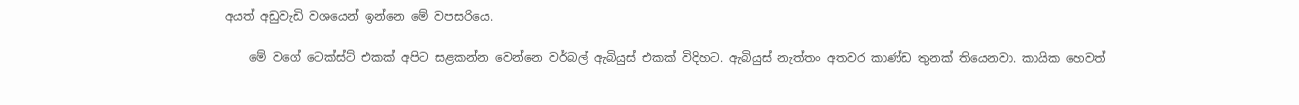අයත් අඩුවැඩි වශයෙන් ඉන්නෙ මේ වපසරියෙ.

    මේ වගේ ටෙක්ස්ට් එකක් අපිට සළකන්න වෙන්නෙ වර්බල් ඇබියුස් එකක් විදිහට. ඇබියුස් නැත්තං අතවර කාණ්ඩ තුනක් තියෙනවා. කායික හෙවත්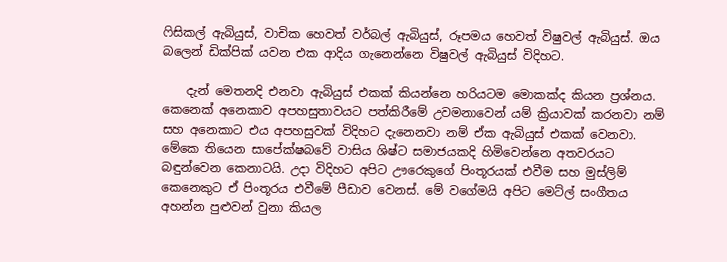ෆිසිකල් ඇබියුස්, වාචික හෙවත් වර්බල් ඇබියුස්, රූපමය හෙවත් විෂුවල් ඇබියුස්. ඔය බලෙන් ඩික්පික් යවන එක ආදිය ගැනෙන්නෙ විෂුවල් ඇබියුස් විදිහට.

    දැන් මෙතනදි එනවා ඇබියුස් එකක් කියන්නෙ හරියටම මොකක්ද කියන ප්‍රශ්නය. කෙනෙක් අනෙකාව අපහසුතාවයට පත්කිරීමේ උවමනාවෙන් යම් ක්‍රියාවක් කරනවා නම් සහ අනෙකාට එය අපහසුවක් විදිහට දැනෙනවා නම් ඒක ඇබියුස් එකක් වෙනවා. මේකෙ තියෙන සාපේක්ෂබවේ වාසිය ශිෂ්ට සමාජයකදි හිමිවෙන්නෙ අතවරයට බඳුන්වෙන කෙනාටයි. උදා විදිහට අපිට ඌරෙකු‍ගේ පිංතූරයක් එවීම සහ මුස්ලිම් කෙනෙකුට ඒ පිංතූරය එවීමේ පීඩාව වෙනස්. මේ වගේමයි අපිට මෙට්ල් සංගීතය අහන්න පුළුවන් වුනා කියල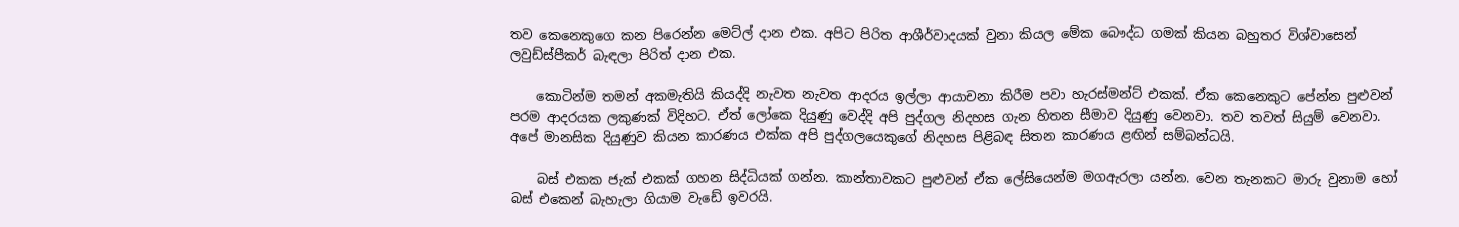තව කෙනෙකුගෙ කන පිරෙන්න මෙට්ල් දාන එක. අපිට පිරිත ආශීර්වාදයක් වුනා කියල මේක බෞද්ධ ගමක් කියන බහුතර විශ්වාසෙන් ලවුඩ්ස්පීකර් බැඳලා පිරිත් දාන එක.

    කොටින්ම තමන් අකමැතියි කියද්දි නැවත නැවත ආදරය ඉල්ලා ආයාචනා කිරීම පවා හැරස්මන්ට් එකක්. ඒක කෙනෙකුට පේන්න පුළුවන් පරම ආදරයක ලකුණක් විදිහට. ඒත් ලෝකෙ දියුණු වෙද්දි අපි පුද්ගල නිදහස ගැන හිතන සීමාව දියුණු වෙනවා. තව තවත් සියුම් වෙනවා. අපේ මානසික දියුණුව කියන කාරණය එක්ක අපි පුද්ගලයෙකුගේ නිදහස පිළිබඳ සිතන කාරණය ළඟින් සම්බන්ධයි.

    බස් එකක ජැක් එකක් ගහන සිද්ධියක් ගන්න. කාන්තාවකට පුළුවන් ඒක ලේසියෙන්ම මගඇරලා යන්න. වෙන තැනකට මාරු වුනාම හෝ බස් එකෙන් බැහැලා ගියාම වැඩේ ඉවරයි.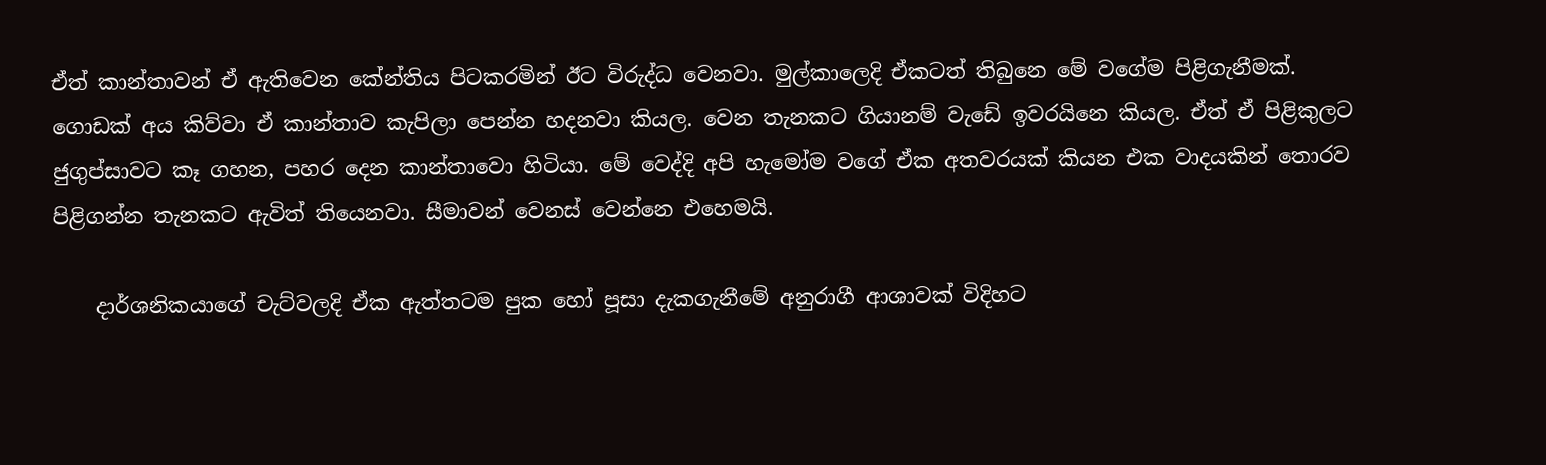ඒත් කාන්තාවන් ඒ ඇතිවෙන කේන්තිය පිටකරමින් ඊට විරුද්ධ වෙනවා. මුල්කාලෙදි ඒකටත් තිබුනෙ මේ වගේම පිළිගැනීමක්. ගොඩක් අය කිව්වා ඒ කාන්තාව කැපිලා පෙන්න හදනවා කියල. වෙන තැනකට ගියානම් වැඩේ ඉවරයිනෙ කියල. ඒත් ඒ පිළිකුලට ජුගුප්සාවට කෑ ගහන, පහර දෙන කාන්තාවො හිටියා. මේ වෙද්දි අපි හැමෝම වගේ ඒක අතවරයක් කියන එක වාදයකින් තොරව පිළිගන්න තැනකට ඇවිත් තියෙනවා. සීමාවන් වෙනස් වෙන්නෙ එහෙමයි.

    දාර්ශනිකයාගේ චැට්වලදි ඒක ඇත්තටම පුක හෝ පූසා දැකගැනීමේ අනුරාගී ආශාවක් විදිහට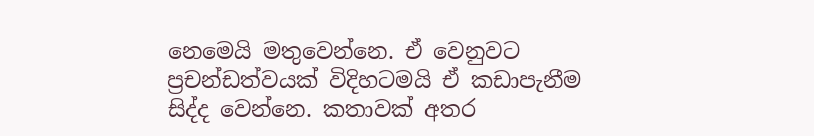නෙමෙයි මතුවෙන්නෙ. ඒ වෙනුවට ප්‍රචන්ඩත්වයක් විදිහටමයි ඒ කඩාපැනීම සිද්ද වෙන්නෙ. කතාවක් අතර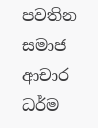පවතින සමාජ ආචාර ධර්ම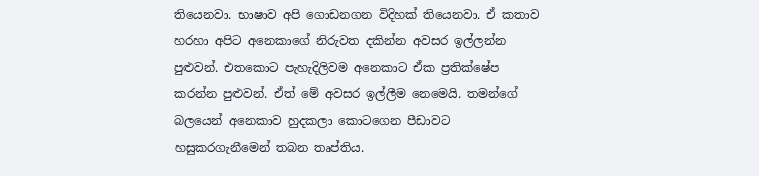තියෙනවා. භාෂාව අපි ගොඩනගන විදිහක් තියෙනවා. ඒ කතාව හරහා අපිට අනෙකාගේ නිරුවත දකින්න අවසර ඉල්ලන්න පුළුවන්. එතකොට පැහැදිලිවම අනෙකාට ඒක ප්‍රතික්ෂේප කරන්න පුළුවන්. ඒත් මේ අවසර ඉල්ලීම නෙමෙයි. තමන්ගේ බලයෙන් අනෙකාව හුදකලා කොටගෙන පීඩාවට හසුකරගැනීමෙන් තබන තෘප්තිය.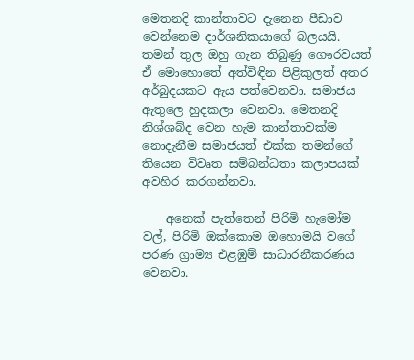මෙතනදි කාන්තාවට දැනෙන පීඩාව වෙන්නෙම දාර්ශනිකයාගේ බලයයි. තමන් තුල ඔහු ගැන තිබුණු ‍ගෞරවයත් ඒ මොහොතේ අත්විඳින පිළිකුලත් අතර අර්බුදයකට ඇය පත්වෙනවා. සමාජය ඇතුලෙ හුදකලා වෙනවා. මෙතනදි නිශ්ශබ්ද වෙන හැම කාන්තාවක්ම නොදැනීම සමාජයත් එක්ක තමන්ගේ තියෙන විවෘත සම්බන්ධතා කලාපයක් අවහිර කරගන්නවා.

    අනෙක් පැත්තෙන් පිරිමි හැමෝම වල්, පිරිමි ඔක්කොම ඔහොමයි වගේ පරණ ග්‍රාම්‍ය එළඹුම් සාධාරනීකරණය වෙනවා.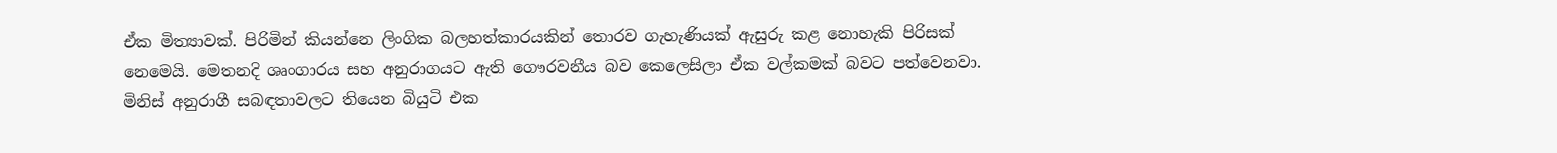ඒක මිත්‍යාවක්. පිරිමින් කියන්නෙ ලිංගික බලහත්කාරයකින් තොරව ගැහැණියක් ඇසුරු කළ නොහැකි පිරිසක් නෙමෙයි. මෙතනදි ශෘංගාරය සහ අනුරාගයට ඇති ‍‍ගෞරවනීය බව කෙලෙසිලා ඒක වල්කමක් බවට පත්වෙනවා. මිනිස් අනුරාගී සබඳතාවලට තියෙන බියුටි එක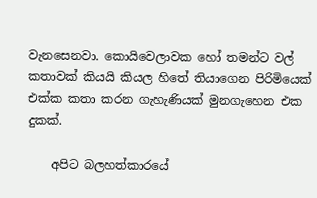වැනසෙනවා. කොයිවෙලාවක හෝ තමන්ට වල් කතාවක් කියයි කියල හිතේ තියාගෙන පිරිමියෙක් එක්ක කතා කරන ගැහැණියක් මුනගැහෙන එක දුකක්.

    අපිට බලහත්කාරයේ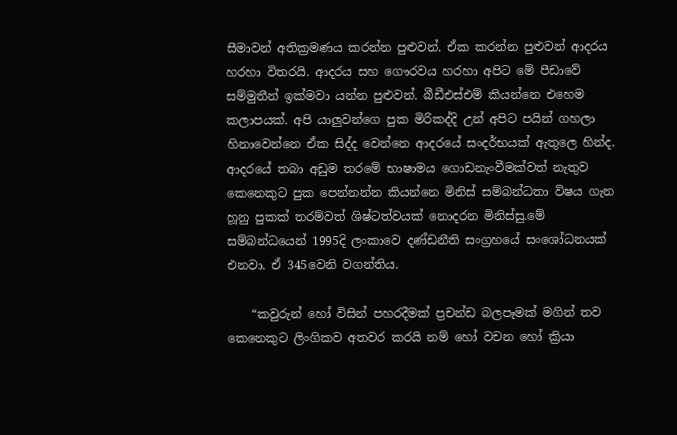සීමාවන් අතික්‍රමණය කරන්න පුළුවන්. ඒක කරන්න පුළුවන් ආදරය හරහා විතරයි. ආදරය සහ ගෞරවය හරහා අපිට මේ පීඩාවේ සම්මුතීන් ඉක්මවා යන්න පුළුවන්. බීඩීඑස්එම් කියන්නෙ එහෙම කලාපයක්. අපි යාලුවන්ගෙ පුක මිරිකද්දි උන් අපිට පයින් ගහලා හිනාවෙන්නෙ ඒක සිද්ද වෙන්නෙ ආදරයේ සංදර්භයක් ඇතුලෙ හින්ද. ආදරයේ තබා අඩුම තරමේ භාෂාමය ගොඩනැංවීමක්වත් නැතුව කෙනෙකුට පුක පෙන්නන්න කියන්නෙ මිනිස් සම්බන්ධතා විෂය ගැන හූනු පුකක් තරම්වත් ශිෂ්ටත්වයක් නොදරන මිනිස්සු.මේ සම්බන්ධයෙන් 1995දි ලංකාවෙ දණ්ඩනීති සංග්‍රහයේ සංශෝධනයක් එනවා. ඒ 345වෙනි වගන්තිය.

    “කවුරුන් හෝ විසින් පහරදීමක් ප්‍රචන්ඩ බලපෑමක් මගින් තව කෙනෙකුට ලිංගිකව අතවර කරයි නම් හෝ වචන හෝ ක්‍රියා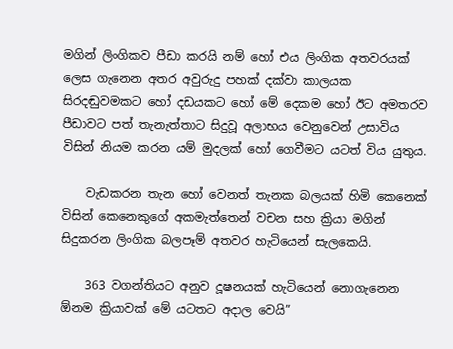මගින් ලිංගිකව පීඩා කරයි නම් හෝ එය ලිංගික අතවරයක් ලෙස ගැනෙන අතර අවුරුදු පහක් දක්වා කාලයක සිරදඬුවමකට හෝ දඩයකට හෝ මේ දෙකම හෝ ඊට අමතරව පීඩාවට පත් තැනැත්තාට සිදුවූ අලාභය වෙනුවෙන් උසාවිය විසින් නියම කරන යම් මුදලක් හෝ ගෙවීමට යටත් විය යුතුය.

    වැඩකරන තැන හෝ වෙනත් තැනක බලයක් හිමි කෙනෙක් විසින් කෙනෙකුගේ අකමැත්තෙන් වචන සහ ක්‍රියා මගින් සිදුකරන ලිංගික බලපෑම් අතවර හැටියෙන් සැලකෙයි.

    363 වගන්තියට අනුව දූෂනයක් හැටියෙන් නොගැනෙන ඕනම ක්‍රියාවක් මේ යටතට අදාල වෙයි”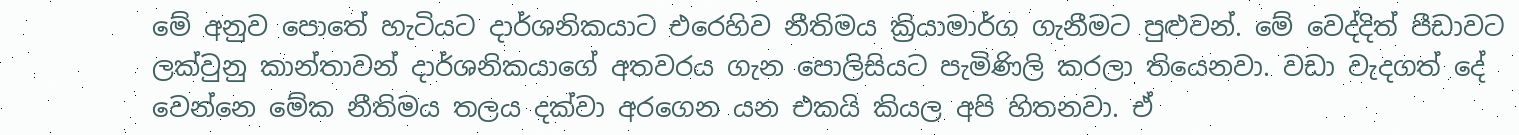මේ අනුව පොතේ හැටියට දාර්ශනිකයාට එරෙහිව නීතිමය ක්‍රියාමාර්ග ගැනීමට පුළුවන්. මේ වෙද්දිත් පීඩාවට ලක්වුනු කාන්තාවන් දාර්ශනිකයාගේ අතවරය ගැන පොලිසියට පැමිණිලි කරලා තියෙනවා. වඩා වැදගත් දේ වෙන්නෙ මේක නීතිමය තලය දක්වා අරගෙන යන එකයි කියල අපි හිතනවා. ඒ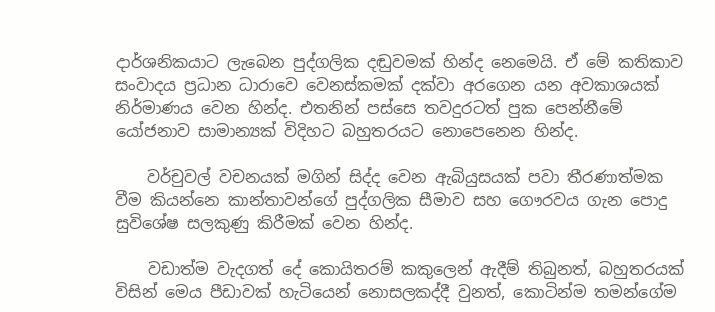දාර්ශනිකයාට ලැබෙන පුද්ගලික දඬුවමක් හින්ද නෙමෙයි. ඒ මේ කතිකාව සංවාදය ප්‍රධාන ධාරාවෙ වෙනස්කමක් දක්වා අරගෙන යන අවකාශයක් නිර්මාණය වෙන හින්ද. එතනින් පස්සෙ තවදුරටත් පුක පෙන්නීමේ යෝජනාව සාමාන්‍යක් විදිහට බහුතරයට නොපෙනෙන හින්ද.

    වර්චුවල් වචනයක් මගින් සිද්ද වෙන ඇබියුසයක් පවා තීරණාත්මක වීම කියන්නෙ කාන්තාවන්ගේ පුද්ගලික සීමාව සහ ගෞරවය ගැන පොදු සුවිශේෂ සලකුණු කිරීමක් වෙන හින්ද.

    වඩාත්ම වැදගත් දේ කොයිතරම් කකුලෙන් ඇදීම් තිබුනත්, බහුතරයක් විසින් මෙය පීඩාවක් හැටියෙන් නොසලකද්දී වුනත්, කොටින්ම තමන්ගේම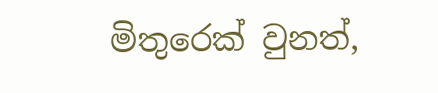මිතුරෙක් වුනත්,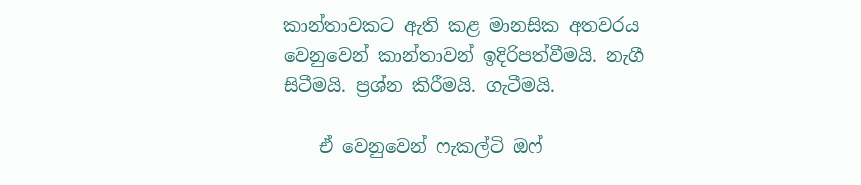කාන්තාවකට ඇති කළ මානසික අතවරය වෙනුවෙන් කාන්තාවන් ඉදිරිපත්වීමයි. නැගී සිටීමයි. ප්‍රශ්න කිරීමයි. ගැටීමයි.

    ඒ වෙනුවෙන් ෆැකල්ටි ඔෆ්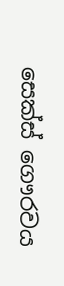සෙක්ස් ගෞරවය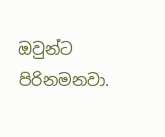ඔවුන්ට පිරිනමනවා.